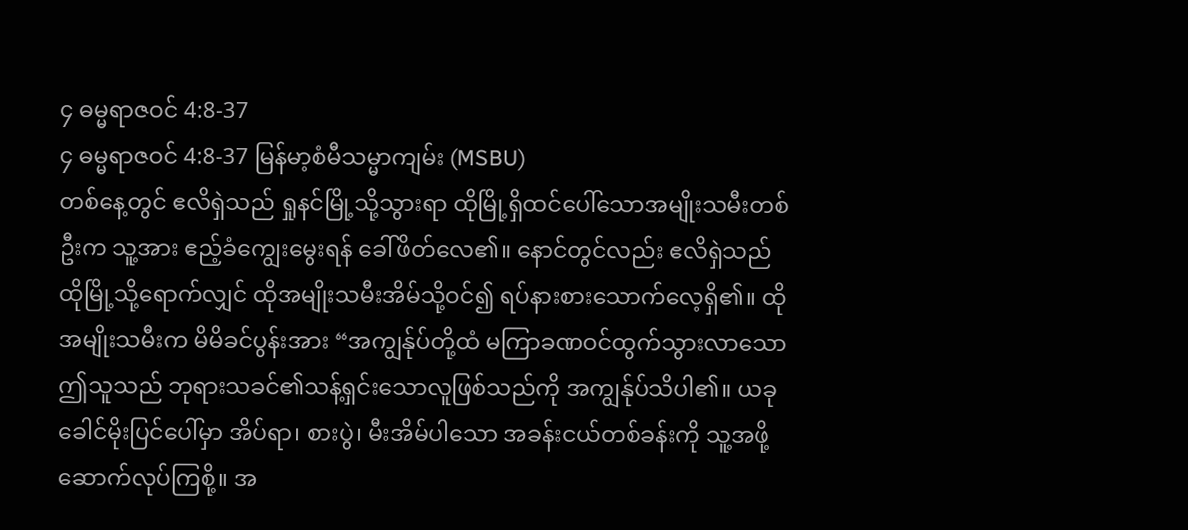၄ ဓမ္မရာဇဝင် 4:8-37
၄ ဓမ္မရာဇဝင် 4:8-37 မြန်မာ့စံမီသမ္မာကျမ်း (MSBU)
တစ်နေ့တွင် ဧလိရှဲသည် ရှုနင်မြို့သို့သွားရာ ထိုမြို့ရှိထင်ပေါ်သောအမျိုးသမီးတစ်ဦးက သူ့အား ဧည့်ခံကျွေးမွေးရန် ခေါ်ဖိတ်လေ၏။ နောင်တွင်လည်း ဧလိရှဲသည် ထိုမြို့သို့ရောက်လျှင် ထိုအမျိုးသမီးအိမ်သို့ဝင်၍ ရပ်နားစားသောက်လေ့ရှိ၏။ ထိုအမျိုးသမီးက မိမိခင်ပွန်းအား “အကျွန်ုပ်တို့ထံ မကြာခဏဝင်ထွက်သွားလာသောဤသူသည် ဘုရားသခင်၏သန့်ရှင်းသောလူဖြစ်သည်ကို အကျွန်ုပ်သိပါ၏။ ယခု ခေါင်မိုးပြင်ပေါ်မှာ အိပ်ရာ၊ စားပွဲ၊ မီးအိမ်ပါသော အခန်းငယ်တစ်ခန်းကို သူ့အဖို့ ဆောက်လုပ်ကြစို့။ အ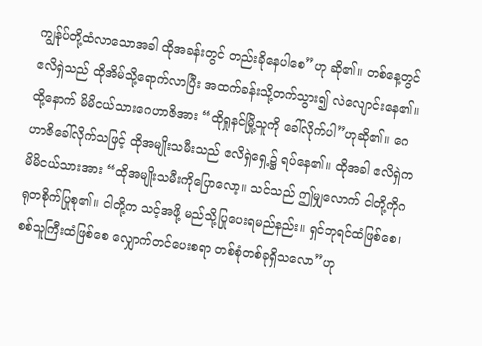ကျွန်ုပ်တို့ထံလာသောအခါ ထိုအခန်းတွင် တည်းခိုနေပါစေ”ဟု ဆို၏။ တစ်နေ့တွင် ဧလိရှဲသည် ထိုအိမ်သို့ရောက်လာပြီး အထက်ခန်းသို့တက်သွား၍ လဲလျောင်းနေ၏။ ထို့နောက် မိမိငယ်သားဂေဟာဇိအား “ထိုရှုနင်မြို့သူကို ခေါ်လိုက်ပါ”ဟုဆို၏။ ဂေဟာဇိခေါ်လိုက်သဖြင့် ထိုအမျိုးသမီးသည် ဧလိရှဲရှေ့၌ ရပ်နေ၏။ ထိုအခါ ဧလိရှဲက မိမိငယ်သားအား “ထိုအမျိုးသမီးကိုပြောလော့။ သင်သည် ဤမျှလောက် ငါတို့ကိုဂရုတစိုက်ပြုစု၏။ ငါတို့က သင့်အဖို့ မည်သို့ပြုပေးရမည်နည်း။ ရှင်ဘုရင်ထံဖြစ်စေ၊ စစ်သူကြီးထံဖြစ်စေ လျှောက်တင်ပေးစရာ တစ်စုံတစ်ခုရှိသလော”ဟု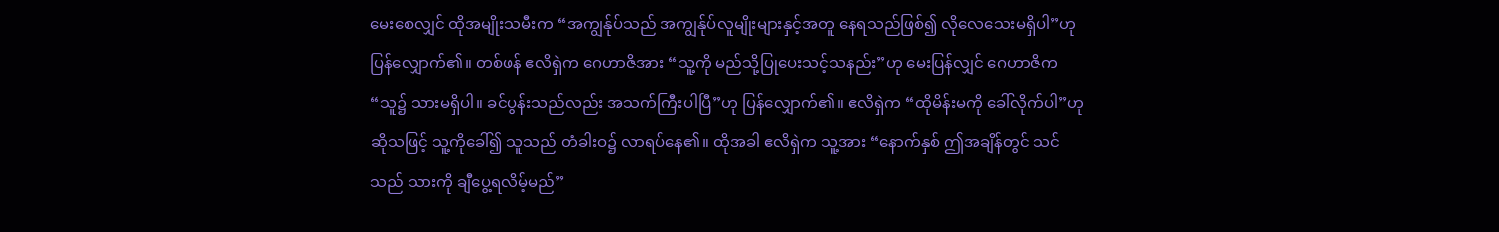မေးစေလျှင် ထိုအမျိုးသမီးက “အကျွန်ုပ်သည် အကျွန်ုပ်လူမျိုးများနှင့်အတူ နေရသည်ဖြစ်၍ လိုလေသေးမရှိပါ”ဟု ပြန်လျှောက်၏။ တစ်ဖန် ဧလိရှဲက ဂေဟာဇိအား “သူ့ကို မည်သို့ပြုပေးသင့်သနည်း”ဟု မေးပြန်လျှင် ဂေဟာဇိက “သူ၌ သားမရှိပါ။ ခင်ပွန်းသည်လည်း အသက်ကြီးပါပြီ”ဟု ပြန်လျှောက်၏။ ဧလိရှဲက “ထိုမိန်းမကို ခေါ်လိုက်ပါ”ဟု ဆိုသဖြင့် သူ့ကိုခေါ်၍ သူသည် တံခါးဝ၌ လာရပ်နေ၏။ ထိုအခါ ဧလိရှဲက သူ့အား “နောက်နှစ် ဤအချိန်တွင် သင်သည် သားကို ချီပွေ့ရလိမ့်မည်”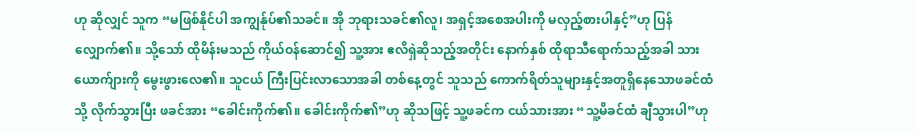ဟု ဆိုလျှင် သူက “မဖြစ်နိုင်ပါ အကျွန်ုပ်၏သခင်။ အို ဘုရားသခင်၏လူ၊ အရှင့်အစေအပါးကို မလှည့်စားပါနှင့်”ဟု ပြန်လျှောက်၏။ သို့သော် ထိုမိန်းမသည် ကိုယ်ဝန်ဆောင်၍ သူ့အား ဧလိရှဲဆိုသည့်အတိုင်း နောက်နှစ် ထိုရာသီရောက်သည့်အခါ သားယောက်ျားကို မွေးဖွားလေ၏။ သူငယ် ကြီးပြင်းလာသောအခါ တစ်နေ့တွင် သူသည် ကောက်ရိတ်သူများနှင့်အတူရှိနေသောဖခင်ထံသို့ လိုက်သွားပြီး ဖခင်အား “ခေါင်းကိုက်၏။ ခေါင်းကိုက်၏”ဟု ဆိုသဖြင့် သူ့ဖခင်က ငယ်သားအား “သူ့မိခင်ထံ ချီသွားပါ”ဟု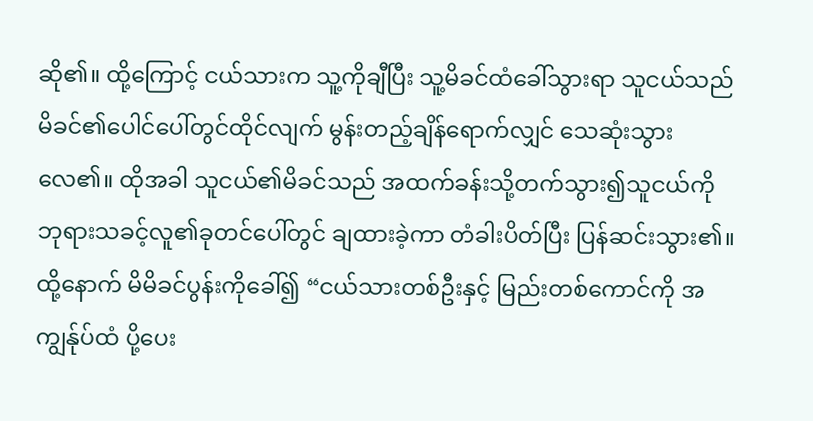ဆို၏။ ထို့ကြောင့် ငယ်သားက သူ့ကိုချီပြီး သူ့မိခင်ထံခေါ်သွားရာ သူငယ်သည် မိခင်၏ပေါင်ပေါ်တွင်ထိုင်လျက် မွန်းတည့်ချိန်ရောက်လျှင် သေဆုံးသွားလေ၏။ ထိုအခါ သူငယ်၏မိခင်သည် အထက်ခန်းသို့တက်သွား၍သူငယ်ကို ဘုရားသခင့်လူ၏ခုတင်ပေါ်တွင် ချထားခဲ့ကာ တံခါးပိတ်ပြီး ပြန်ဆင်းသွား၏။ ထို့နောက် မိမိခင်ပွန်းကိုခေါ်၍ “ငယ်သားတစ်ဦးနှင့် မြည်းတစ်ကောင်ကို အကျွန်ုပ်ထံ ပို့ပေး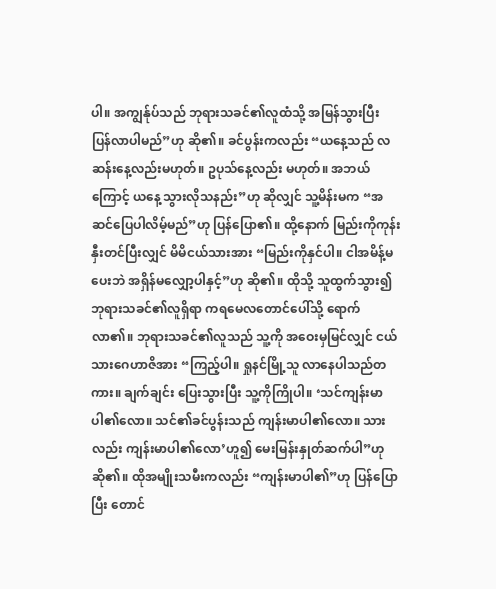ပါ။ အကျွန်ုပ်သည် ဘုရားသခင်၏လူထံသို့ အမြန်သွားပြီး ပြန်လာပါမည်”ဟု ဆို၏။ ခင်ပွန်းကလည်း “ယနေ့သည် လဆန်းနေ့လည်းမဟုတ်။ ဥပုသ်နေ့လည်း မဟုတ်။ အဘယ်ကြောင့် ယနေ့ သွားလိုသနည်း”ဟု ဆိုလျှင် သူ့မိန်းမက “အဆင်ပြေပါလိမ့်မည်”ဟု ပြန်ပြော၏။ ထို့နောက် မြည်းကိုကုန်းနှီးတင်ပြီးလျှင် မိမိငယ်သားအား “မြည်းကိုနှင်ပါ။ ငါအမိန့်မပေးဘဲ အရှိန်မလျှော့ပါနှင့်”ဟု ဆို၏။ ထိုသို့ သူထွက်သွား၍ ဘုရားသခင်၏လူရှိရာ ကရမေလတောင်ပေါ်သို့ ရောက်လာ၏။ ဘုရားသခင်၏လူသည် သူ့ကို အဝေးမှမြင်လျှင် ငယ်သားဂေဟာဇိအား “ကြည့်ပါ။ ရှုနင်မြို့သူ လာနေပါသည်တကား။ ချက်ချင်း ပြေးသွားပြီး သူ့ကိုကြိုပါ။ ‘သင်ကျန်းမာပါ၏လော။ သင်၏ခင်ပွန်းသည် ကျန်းမာပါ၏လော။ သားလည်း ကျန်းမာပါ၏လော’ဟူ၍ မေးမြန်းနှုတ်ဆက်ပါ”ဟု ဆို၏။ ထိုအမျိုးသမီးကလည်း “ကျန်းမာပါ၏”ဟု ပြန်ပြောပြီး တောင်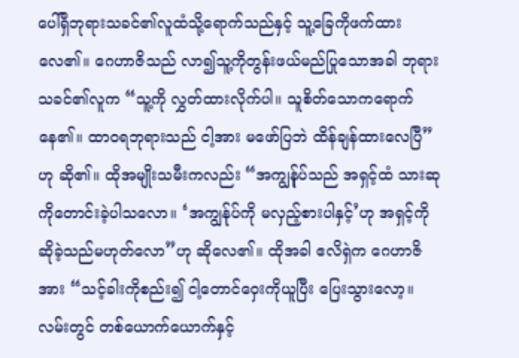ပေါ်ရှိဘုရားသခင်၏လူထံသို့ရောက်သည်နှင့် သူ့ခြေကိုဖက်ထားလေ၏။ ဂေဟာဇိသည် လာ၍သူ့ကိုတွန်းဖယ်မည်ပြုသောအခါ ဘုရားသခင်၏လူက “သူ့ကို လွှတ်ထားလိုက်ပါ။ သူစိတ်သောကရောက်နေ၏။ ထာဝရဘုရားသည် ငါ့အား မဖော်ပြဘဲ ထိန်ချန်ထားလေပြီ”ဟု ဆို၏။ ထိုအမျိုးသမီးကလည်း “အကျွန်ုပ်သည် အရှင့်ထံ သားဆုကိုတောင်းခဲ့ပါသလော။ ‘အကျွန်ုပ်ကို မလှည့်စားပါနှင့်’ဟု အရှင့်ကို ဆိုခဲ့သည်မဟုတ်လော”ဟု ဆိုလေ၏။ ထိုအခါ ဧလိရှဲက ဂေဟာဇိအား “သင့်ခါးကိုစည်း၍ ငါ့တောင်ဝှေးကိုယူပြီး ပြေးသွားလော့။ လမ်းတွင် တစ်ယောက်ယောက်နှင့်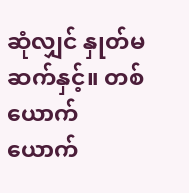ဆုံလျှင် နှုတ်မဆက်နှင့်။ တစ်ယောက်ယောက်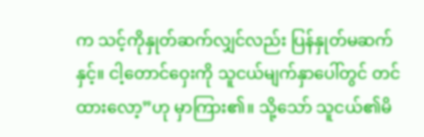က သင့်ကိုနှုတ်ဆက်လျှင်လည်း ပြန်နှုတ်မဆက်နှင့်။ ငါ့တောင်ဝှေးကို သူငယ်မျက်နှာပေါ်တွင် တင်ထားလော့”ဟု မှာကြား၏။ သို့သော် သူငယ်၏မိ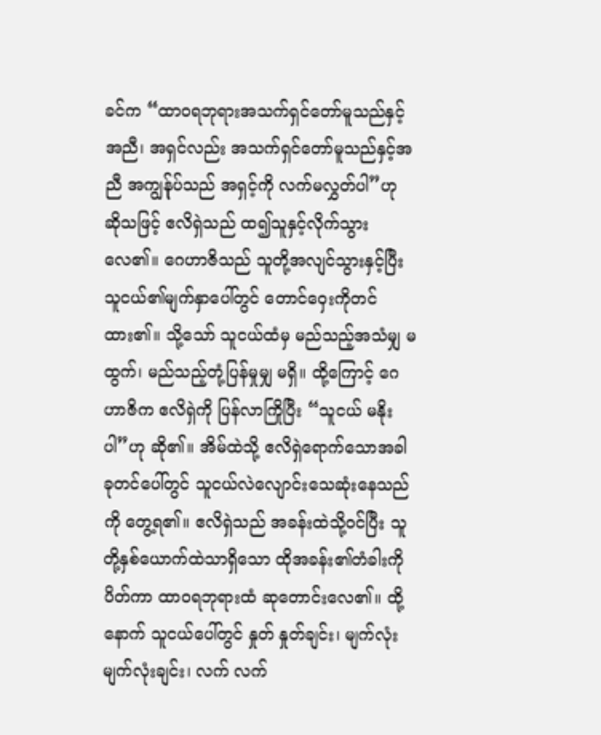ခင်က “ထာဝရဘုရားအသက်ရှင်တော်မူသည်နှင့်အညီ၊ အရှင်လည်း အသက်ရှင်တော်မူသည်နှင့်အညီ အကျွန်ုပ်သည် အရှင့်ကို လက်မလွှတ်ပါ”ဟု ဆိုသဖြင့် ဧလိရှဲသည် ထ၍သူနှင့်လိုက်သွားလေ၏။ ဂေဟာဇိသည် သူတို့အလျင်သွားနှင့်ပြီး သူငယ်၏မျက်နှာပေါ်တွင် တောင်ဝှေးကိုတင်ထား၏။ သို့သော် သူငယ်ထံမှ မည်သည့်အသံမျှ မထွက်၊ မည်သည့်တုံ့ပြန်မှုမျှ မရှိ။ ထို့ကြောင့် ဂေဟာဇိက ဧလိရှဲကို ပြန်လာကြိုပြီး “သူငယ် မနိုးပါ”ဟု ဆို၏။ အိမ်ထဲသို့ ဧလိရှဲရောက်သောအခါ ခုတင်ပေါ်တွင် သူငယ်လဲလျောင်းသေဆုံးနေသည်ကို တွေ့ရ၏။ ဧလိရှဲသည် အခန်းထဲသို့ဝင်ပြီး သူတို့နှစ်ယောက်ထဲသာရှိသော ထိုအခန်း၏တံခါးကိုပိတ်ကာ ထာဝရဘုရားထံ ဆုတောင်းလေ၏။ ထို့နောက် သူငယ်ပေါ်တွင် နှုတ် နှုတ်ချင်း၊ မျက်လုံး မျက်လုံးချင်း၊ လက် လက်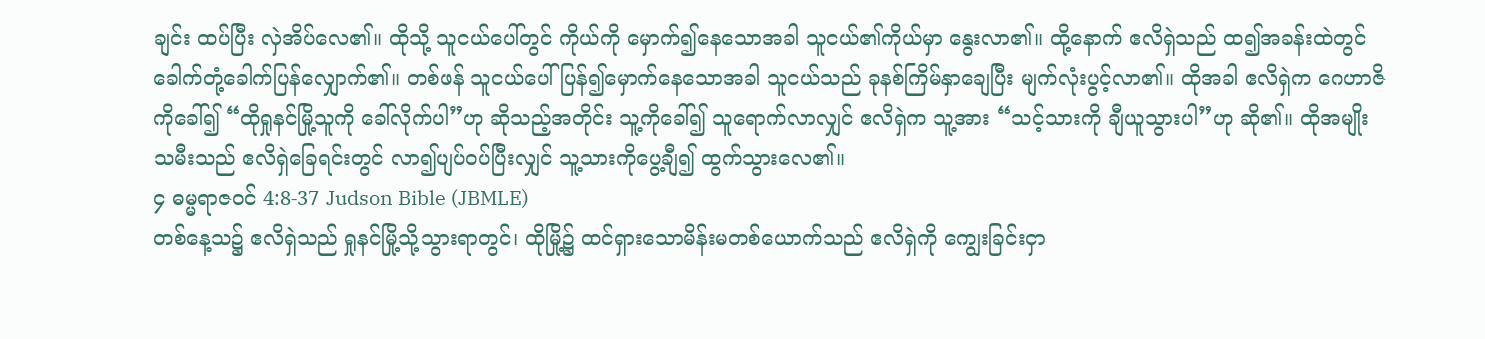ချင်း ထပ်ပြီး လှဲအိပ်လေ၏။ ထိုသို့ သူငယ်ပေါ်တွင် ကိုယ်ကို မှောက်၍နေသောအခါ သူငယ်၏ကိုယ်မှာ နွေးလာ၏။ ထို့နောက် ဧလိရှဲသည် ထ၍အခန်းထဲတွင် ခေါက်တုံ့ခေါက်ပြန်လျှောက်၏။ တစ်ဖန် သူငယ်ပေါ် ပြန်၍မှောက်နေသောအခါ သူငယ်သည် ခုနစ်ကြိမ်နှာချေပြီး မျက်လုံးပွင့်လာ၏။ ထိုအခါ ဧလိရှဲက ဂေဟာဇိကိုခေါ်၍ “ထိုရှုနင်မြို့သူကို ခေါ်လိုက်ပါ”ဟု ဆိုသည့်အတိုင်း သူ့ကိုခေါ်၍ သူရောက်လာလျှင် ဧလိရှဲက သူ့အား “သင့်သားကို ချီယူသွားပါ”ဟု ဆို၏။ ထိုအမျိုးသမီးသည် ဧလိရှဲခြေရင်းတွင် လာ၍ပျပ်ဝပ်ပြီးလျှင် သူ့သားကိုပွေ့ချီ၍ ထွက်သွားလေ၏။
၄ ဓမ္မရာဇဝင် 4:8-37 Judson Bible (JBMLE)
တစ်နေ့သ၌ ဧလိရှဲသည် ရှုနင်မြို့သို့သွားရာတွင်၊ ထိုမြို့၌ ထင်ရှားသောမိန်းမတစ်ယောက်သည် ဧလိရှဲကို ကျွေးခြင်းငှာ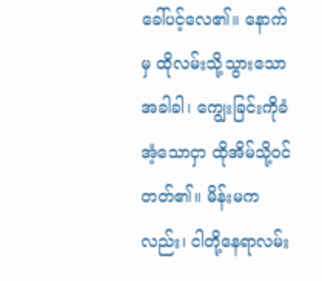ခေါ်ပင့်လေ၏။ နောက်မှ ထိုလမ်းသို့သွားသောအခါခါ၊ ကျွေးခြင်းကိုခံအံ့သောငှာ ထိုအိမ်သို့ဝင်တတ်၏။ မိန်းမကလည်း၊ ငါတို့နေရာလမ်း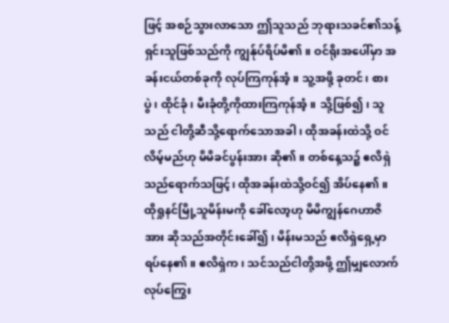ဖြင့် အစဉ်သွားလာသော ဤသူသည် ဘုရားသခင်၏သန့်ရှင်းသူဖြစ်သည်ကို ကျွန်ုပ်ရိပ်မိ၏။ ဝင်ရိုးအပေါ်မှာ အခန်းငယ်တစ်ခုကို လုပ်ကြကုန်အံ့။ သူ့အဖို့ ခုတင်၊ စားပွဲ၊ ထိုင်ခုံ၊ မီးခုံတို့ကိုထားကြကုန်အံ့။ သို့ဖြစ်၍၊ သူသည် ငါတို့ဆီသို့ရောက်သောအခါ၊ ထိုအခန်းထဲသို့ ဝင်လိမ့်မည်ဟု မိမိခင်ပွန်းအား ဆို၏။ တစ်နေ့သ၌ ဧလိရှဲသည်ရောက်သဖြင့်၊ ထိုအခန်းထဲသို့ဝင်၍ အိပ်နေ၏။ ထိုရှုနင်မြို့သူမိန်းမကို ခေါ်လော့ဟု မိမိကျွန်ဂေဟာဇိအား ဆိုသည်အတိုင်းခေါ်၍၊ မိန်းမသည် ဧလိရှဲရှေ့မှာ ရပ်နေ၏။ ဧလိရှဲက၊ သင်သည်ငါတို့အဖို့ ဤမျှလောက်လုပ်ကြွေး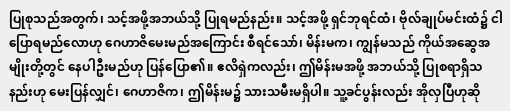ပြုစုသည်အတွက်၊ သင့်အဖို့အဘယ်သို့ ပြုရမည်နည်း။ သင့်အဖို့ ရှင်ဘုရင်ထံ၊ ဗိုလ်ချုပ်မင်းထံ၌ ငါပြောရမည်လောဟု ဂေဟာဇိမေးမည်အကြောင်း စီရင်သော်၊ မိန်းမက၊ ကျွန်မသည် ကိုယ်အဆွေအမျိုးတို့တွင် နေပါဦးမည်ဟု ပြန်ပြော၏။ ဧလိရှဲကလည်း၊ ဤမိန်းမအဖို့ အဘယ်သို့ ပြုစရာရှိသနည်းဟု မေးပြန်လျှင်၊ ဂေဟာဇိက၊ ဤမိန်းမ၌ သားသမီးမရှိပါ။ သူ့ခင်ပွန်းလည်း အိုလှပြီဟုဆို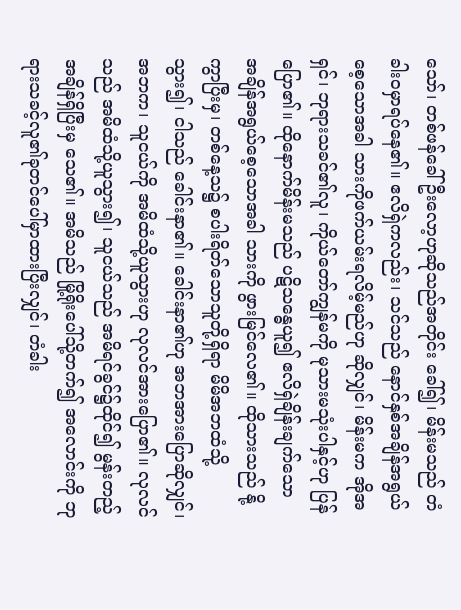သော်၊ တစ်ဖန်ခေါ်ဦးလော့ဟုဆိုသည်အတိုင်း ခေါ်၍၊ မိန်းမသည် တံခါးဝမှာရပ်နေ၏။ ဧလိရှဲကလည်း၊ သင်သည် နောင်နှစ်အချိန်အရွယ်စေ့သောအခါ သားကိုဖက်ယမ်းရလိမ့်မည်ဟု ဆိုလျှင်၊ မိန်းမက အိုအရှင်၊ ဘုရားသခင်၏လူ၊ ကိုယ်တော်ကျွန်မကို မုသားမသုံးပါနှင့်ဟု ပြန်ပြော၏။ ထိုနောက်မိန်းမသည် ပဋိသန္ဓေယူ၍ ဧလိရှဲချိန်းချက်သော အချိန်အရွယ်စေ့သောအခါ သားကို ဖွားမြင်လေ၏။ ထိုသားသည် နို့ကွာပြီးမှ၊ တစ်နေ့သ၌ စပါးရိတ်သောသူတို့ရှိရာ မိမိအဘထံသို့ သွား၍၊ ငါသည် ခေါင်းနာ၏။ ခေါင်းနာ၏ဟု အဘအားပြောဆိုလျှင်၊ အဘက၊ သူငယ်ကို အမိထံသို့ယူသွားဟု လုလင်အားပြော၏။ လုလင်သည် အမိထံသို့ယူသွား၍၊ သူငယ်သည် အမိရင်ခွင်၌ထိုင်၍ မွန်းတည့်အချိန်ရှိပြီးမှ သေ၏။ အမိသည် မြို့ရိုးပေါ်သို့တက်၍ အလောင်းကို ဘုရားသခင့်လူ၏ခုတင်ပေါ်မှာထားပြီးလျှင်၊ တံခါး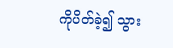ကိုပိတ်ခဲ့၍ သွား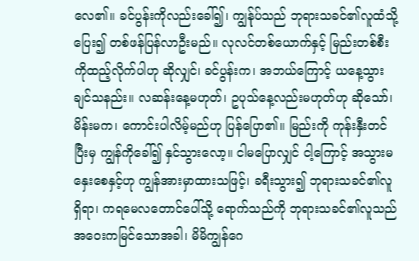လေ၏။ ခင်ပွန်းကိုလည်းခေါ်၍၊ ကျွန်ုပ်သည် ဘုရားသခင်၏လူထံသို့ပြေး၍ တစ်ဖန်ပြန်လာဦးမည်။ လုလင်တစ်ယောက်နှင့် မြည်းတစ်စီးကိုထည့်လိုက်ပါဟု ဆိုလျှင်၊ ခင်ပွန်းက၊ အဘယ်ကြောင့် ယနေ့သွားချင်သနည်း။ လဆန်းနေ့မဟုတ်၊ ဥပုသ်နေ့လည်းမဟုတ်ဟု ဆိုသော်၊ မိန်းမက၊ ကောင်းပါလိမ့်မည်ဟု ပြန်ပြော၏။ မြည်းကို ကုန်းနှီးတင်ပြီးမှ ကျွန်ကိုခေါ်၍ နှင်သွားလော့။ ငါမပြောလျှင် ငါ့ကြောင့် အသွားမနှေးစေနှင့်ဟု ကျွန်အားမှာထားသဖြင့်၊ ခရီးသွား၍ ဘုရားသခင်၏လူရှိရာ၊ ကရမေလတောင်ပေါ်သို့ ရောက်သည်ကို ဘုရားသခင်၏လူသည် အဝေးကမြင်သောအခါ၊ မိမိကျွန်ဂေ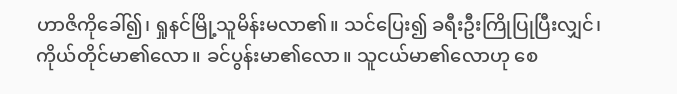ဟာဇိကိုခေါ်၍၊ ရှုနင်မြို့သူမိန်းမလာ၏။ သင်ပြေး၍ ခရီးဦးကြိုပြုပြီးလျှင်၊ ကိုယ်တိုင်မာ၏လော။ ခင်ပွန်းမာ၏လော။ သူငယ်မာ၏လောဟု စေ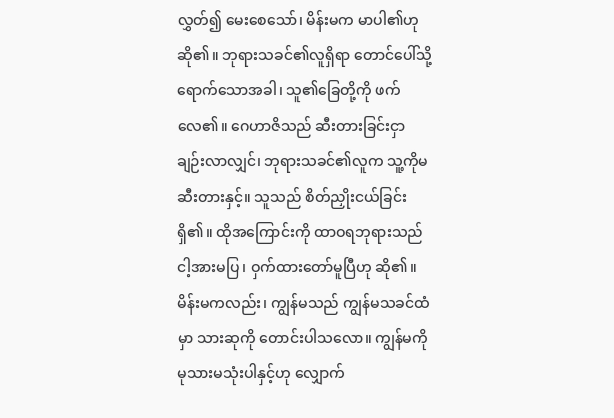လွှတ်၍ မေးစေသော်၊ မိန်းမက မာပါ၏ဟုဆို၏။ ဘုရားသခင်၏လူရှိရာ တောင်ပေါ်သို့ ရောက်သောအခါ၊ သူ၏ခြေတို့ကို ဖက်လေ၏။ ဂေဟာဇိသည် ဆီးတားခြင်းငှာ ချဉ်းလာလျှင်၊ ဘုရားသခင်၏လူက သူ့ကိုမဆီးတားနှင့်။ သူသည် စိတ်ညှိုးငယ်ခြင်းရှိ၏။ ထိုအကြောင်းကို ထာဝရဘုရားသည် ငါ့အားမပြ၊ ဝှက်ထားတော်မူပြီဟု ဆို၏။ မိန်းမကလည်း၊ ကျွန်မသည် ကျွန်မသခင်ထံမှာ သားဆုကို တောင်းပါသလော။ ကျွန်မကိုမုသားမသုံးပါနှင့်ဟု လျှောက်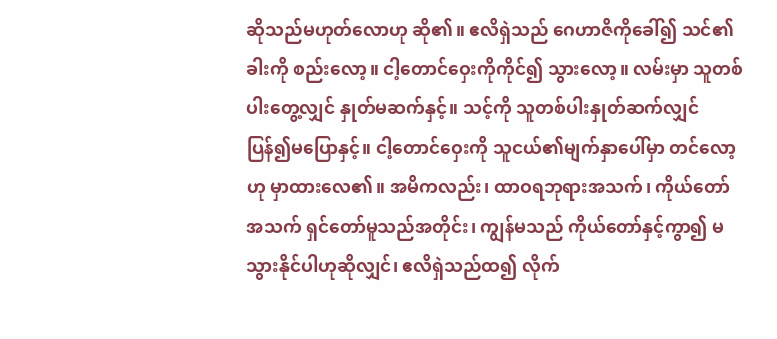ဆိုသည်မဟုတ်လောဟု ဆို၏။ ဧလိရှဲသည် ဂေဟာဇိကိုခေါ်၍ သင်၏ခါးကို စည်းလော့။ ငါ့တောင်ဝှေးကိုကိုင်၍ သွားလော့။ လမ်းမှာ သူတစ်ပါးတွေ့လျှင် နှုတ်မဆက်နှင့်။ သင့်ကို သူတစ်ပါးနှုတ်ဆက်လျှင် ပြန်၍မပြောနှင့်။ ငါ့တောင်ဝှေးကို သူငယ်၏မျက်နှာပေါ်မှာ တင်လော့ဟု မှာထားလေ၏။ အမိကလည်း၊ ထာဝရဘုရားအသက်၊ ကိုယ်တော်အသက် ရှင်တော်မူသည်အတိုင်း၊ ကျွန်မသည် ကိုယ်တော်နှင့်ကွာ၍ မသွားနိုင်ပါဟုဆိုလျှင်၊ ဧလိရှဲသည်ထ၍ လိုက်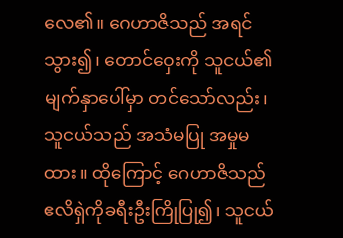လေ၏။ ဂေဟာဇိသည် အရင်သွား၍၊ တောင်ဝှေးကို သူငယ်၏မျက်နှာပေါ်မှာ တင်သော်လည်း၊ သူငယ်သည် အသံမပြု အမှုမထား။ ထိုကြောင့် ဂေဟာဇိသည် ဧလိရှဲကိုခရီးဦးကြိုပြု၍၊ သူငယ်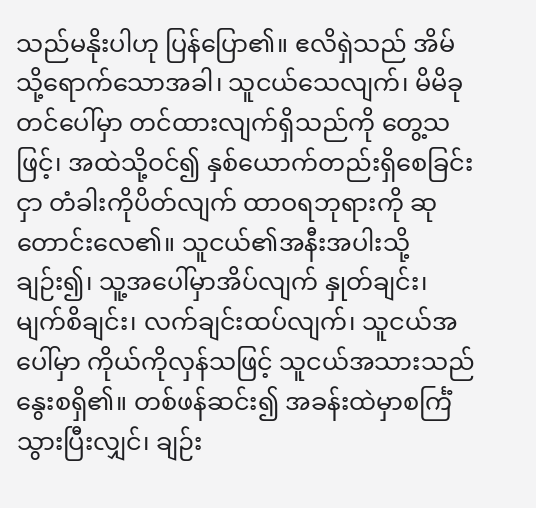သည်မနိုးပါဟု ပြန်ပြော၏။ ဧလိရှဲသည် အိမ်သို့ရောက်သောအခါ၊ သူငယ်သေလျက်၊ မိမိခုတင်ပေါ်မှာ တင်ထားလျက်ရှိသည်ကို တွေ့သဖြင့်၊ အထဲသို့ဝင်၍ နှစ်ယောက်တည်းရှိစေခြင်းငှာ တံခါးကိုပိတ်လျက် ထာဝရဘုရားကို ဆုတောင်းလေ၏။ သူငယ်၏အနီးအပါးသို့ချဉ်း၍၊ သူ့အပေါ်မှာအိပ်လျက် နှုတ်ချင်း၊ မျက်စိချင်း၊ လက်ချင်းထပ်လျက်၊ သူငယ်အပေါ်မှာ ကိုယ်ကိုလှန်သဖြင့် သူငယ်အသားသည် နွေးစရှိ၏။ တစ်ဖန်ဆင်း၍ အခန်းထဲမှာစင်္ကြံသွားပြီးလျှင်၊ ချဉ်း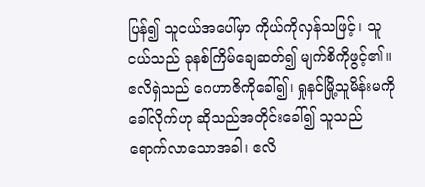ပြန်၍ သူငယ်အပေါ်မှာ ကိုယ်ကိုလှန်သဖြင့်၊ သူငယ်သည် ခုနစ်ကြိမ်ချေဆတ်၍ မျက်စိကိုဖွင့်၏။ ဧလိရှဲသည် ဂေဟာဇိကိုခေါ်၍၊ ရှုနင်မြို့သူမိန်းမကိုခေါ်လိုက်ဟု ဆိုသည်အတိုင်းခေါ်၍ သူသည် ရောက်လာသောအခါ၊ ဧလိ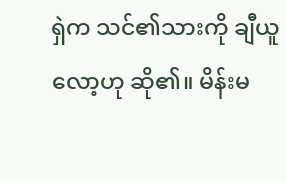ရှဲက သင်၏သားကို ချီယူလော့ဟု ဆို၏။ မိန်းမ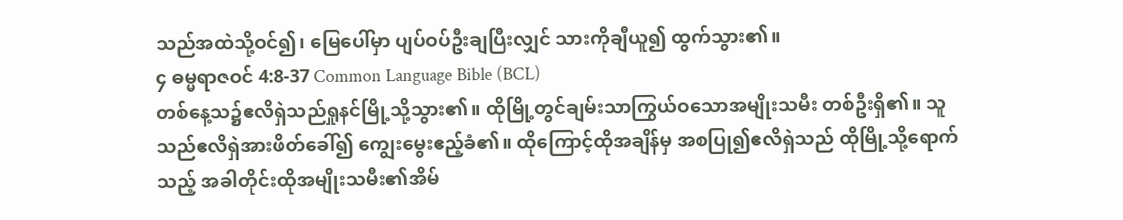သည်အထဲသို့ဝင်၍၊ မြေပေါ်မှာ ပျပ်ဝပ်ဦးချပြီးလျှင် သားကိုချီယူ၍ ထွက်သွား၏။
၄ ဓမ္မရာဇဝင် 4:8-37 Common Language Bible (BCL)
တစ်နေ့သ၌ဧလိရှဲသည်ရှုနင်မြို့သို့သွား၏။ ထိုမြို့တွင်ချမ်းသာကြွယ်ဝသောအမျိုးသမီး တစ်ဦးရှိ၏။ သူသည်ဧလိရှဲအားဖိတ်ခေါ်၍ ကျွေးမွေးဧည့်ခံ၏။ ထိုကြောင့်ထိုအချိန်မှ အစပြု၍ဧလိရှဲသည် ထိုမြို့သို့ရောက်သည့် အခါတိုင်းထိုအမျိုးသမီး၏အိမ်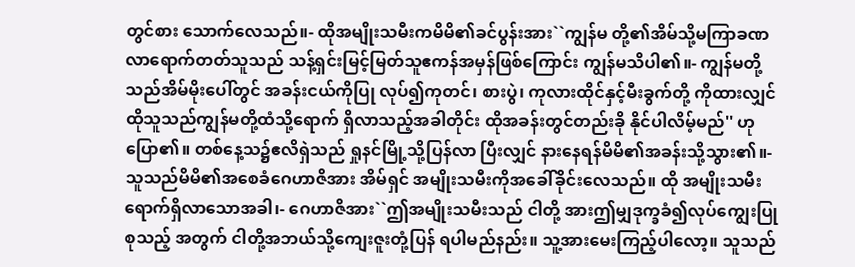တွင်စား သောက်လေသည်။- ထိုအမျိုးသမီးကမိမိ၏ခင်ပွန်းအား``ကျွန်မ တို့၏အိမ်သို့မကြာခဏလာရောက်တတ်သူသည် သန့်ရှင်းမြင့်မြတ်သူဧကန်အမှန်ဖြစ်ကြောင်း ကျွန်မသိပါ၏။- ကျွန်မတို့သည်အိမ်မိုးပေါ်တွင် အခန်းငယ်ကိုပြု လုပ်၍ကုတင်၊ စားပွဲ၊ ကုလားထိုင်နှင့်မီးခွက်တို့ ကိုထားလျှင် ထိုသူသည်ကျွန်မတို့ထံသို့ရောက် ရှိလာသည့်အခါတိုင်း ထိုအခန်းတွင်တည်းခို နိုင်ပါလိမ့်မည်'' ဟုပြော၏။ တစ်နေ့သ၌ဧလိရှဲသည် ရှုနင်မြို့သို့ပြန်လာ ပြီးလျှင် နားနေရန်မိမိ၏အခန်းသို့သွား၏။- သူသည်မိမိ၏အစေခံဂေဟာဇိအား အိမ်ရှင် အမျိုးသမီးကိုအခေါ်ခိုင်းလေသည်။ ထို အမျိုးသမီးရောက်ရှိလာသောအခါ၊- ဂေဟာဇိအား``ဤအမျိုးသမီးသည် ငါတို့ အားဤမျှဒုက္ခခံ၍လုပ်ကျွေးပြုစုသည့် အတွက် ငါတို့အဘယ်သို့ကျေးဇူးတုံ့ပြန် ရပါမည်နည်း။ သူ့အားမေးကြည့်ပါလော့။ သူသည်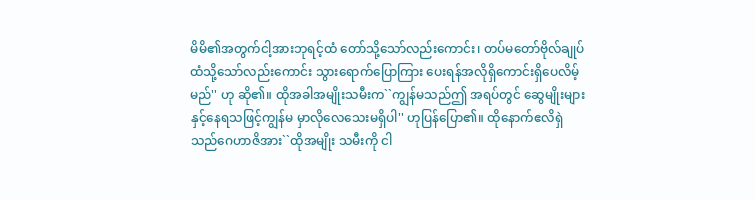မိမိ၏အတွက်ငါ့အားဘုရင့်ထံ တော်သို့သော်လည်းကောင်း၊ တပ်မတော်ဗိုလ်ချုပ် ထံသို့သော်လည်းကောင်း သွားရောက်ပြောကြား ပေးရန်အလိုရှိကောင်းရှိပေလိမ့်မည်'' ဟု ဆို၏။ ထိုအခါအမျိုးသမီးက``ကျွန်မသည်ဤ အရပ်တွင် ဆွေမျိုးများနှင့်နေရသဖြင့်ကျွန်မ မှာလိုလေသေးမရှိပါ'' ဟုပြန်ပြော၏။ ထိုနောက်ဧလိရှဲသည်ဂေဟာဇိအား``ထိုအမျိုး သမီးကို ငါ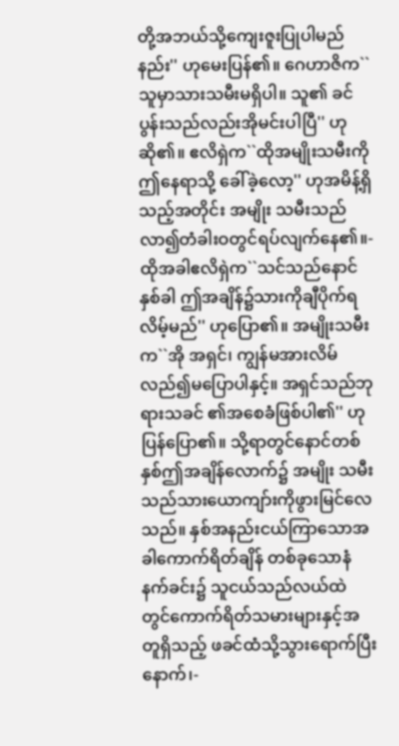တို့အဘယ်သို့ကျေးဇူးပြုပါမည် နည်း'' ဟုမေးပြန်၏။ ဂေဟာဇိက``သူမှာသားသမီးမရှိပါ။ သူ၏ ခင်ပွန်းသည်လည်းအိုမင်းပါပြီ'' ဟုဆို၏။ ဧလိရှဲက``ထိုအမျိုးသမီးကို ဤနေရာသို့ ခေါ်ခဲ့လော့'' ဟုအမိန့်ရှိသည့်အတိုင်း အမျိုး သမီးသည်လာ၍တံခါးဝတွင်ရပ်လျက်နေ၏။- ထိုအခါဧလိရှဲက``သင်သည်နောင်နှစ်ခါ ဤအချိန်၌သားကိုချီပိုက်ရလိမ့်မည်'' ဟုပြော၏။ အမျိုးသမီးက``အို အရှင်၊ ကျွန်မအားလိမ် လည်၍မပြောပါနှင့်။ အရှင်သည်ဘုရားသခင် ၏အစေခံဖြစ်ပါ၏'' ဟုပြန်ပြော၏။ သို့ရာတွင်နောင်တစ်နှစ်ဤအချိန်လောက်၌ အမျိုး သမီးသည်သားယောကျာ်းကိုဖွားမြင်လေသည်။ နှစ်အနည်းငယ်ကြာသောအခါကောက်ရိတ်ချိန် တစ်ခုသောနံနက်ခင်း၌ သူငယ်သည်လယ်ထဲ တွင်ကောက်ရိတ်သမားများနှင့်အတူရှိသည့် ဖခင်ထံသို့သွားရောက်ပြီးနောက်၊-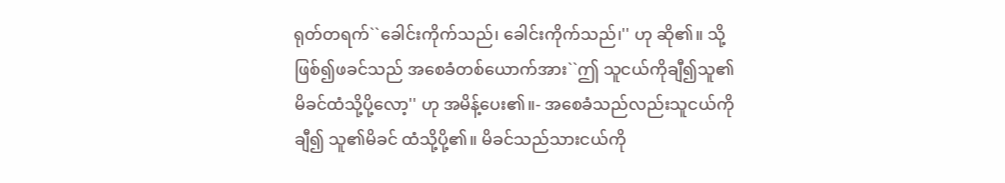ရုတ်တရက်``ခေါင်းကိုက်သည်၊ ခေါင်းကိုက်သည်၊'' ဟု ဆို၏။ သို့ဖြစ်၍ဖခင်သည် အစေခံတစ်ယောက်အား``ဤ သူငယ်ကိုချီ၍သူ၏မိခင်ထံသို့ပို့လော့'' ဟု အမိန့်ပေး၏။- အစေခံသည်လည်းသူငယ်ကိုချီ၍ သူ၏မိခင် ထံသို့ပို့၏။ မိခင်သည်သားငယ်ကို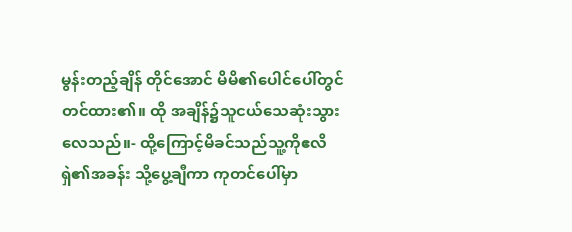မွန်းတည့်ချိန် တိုင်အောင် မိမိ၏ပေါင်ပေါ်တွင်တင်ထား၏။ ထို အချိန်၌သူငယ်သေဆုံးသွားလေသည်။- ထို့ကြောင့်မိခင်သည်သူ့ကိုဧလိရှဲ၏အခန်း သို့ပွေ့ချီကာ ကုတင်ပေါ်မှာ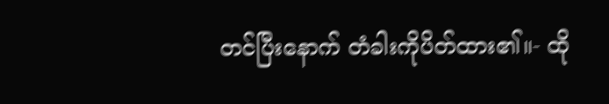တင်ပြီးနောက် တံခါးကိုပိတ်ထား၏။- ထို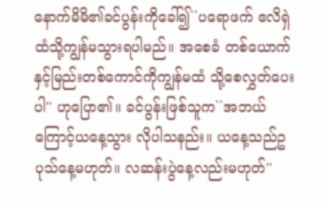နောက်မိမိ၏ခင်ပွန်းကိုခေါ်၍``ပရောဖက် ဧလိရှဲထံသို့ကျွန်မသွားရပါမည်။ အစေခံ တစ်ယောက်နှင့်မြည်းတစ်ကောင်ကိုကျွန်မထံ သို့စေလွှတ်ပေးပါ'' ဟုပြော၏။ ခင်ပွန်းဖြစ်သူက``အဘယ်ကြောင့်ယနေ့သွား လိုပါသနည်း။ ယနေ့သည်ဥပုသ်နေ့မဟုတ်။ လဆန်းပွဲနေ့လည်းမဟုတ်''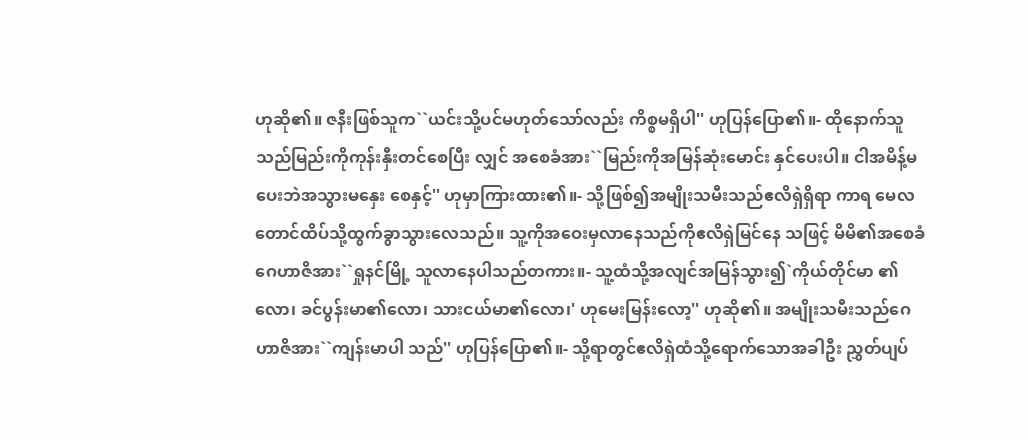ဟုဆို၏။ ဇနီးဖြစ်သူက``ယင်းသို့ပင်မဟုတ်သော်လည်း ကိစ္စမရှိပါ'' ဟုပြန်ပြော၏။- ထိုနောက်သူသည်မြည်းကိုကုန်းနှီးတင်စေပြီး လျှင် အစေခံအား``မြည်းကိုအမြန်ဆုံးမောင်း နှင်ပေးပါ။ ငါအမိန့်မပေးဘဲအသွားမနှေး စေနှင့်'' ဟုမှာကြားထား၏။- သို့ဖြစ်၍အမျိုးသမီးသည်ဧလိရှဲရှိရာ ကာရ မေလတောင်ထိပ်သို့ထွက်ခွာသွားလေသည်။ သူ့ကိုအဝေးမှလာနေသည်ကိုဧလိရှဲမြင်နေ သဖြင့် မိမိ၏အစေခံဂေဟာဇိအား``ရှုနင်မြို့ သူလာနေပါသည်တကား။- သူ့ထံသို့အလျင်အမြန်သွား၍`ကိုယ်တိုင်မာ ၏လော၊ ခင်ပွန်းမာ၏လော၊ သားငယ်မာ၏လော၊' ဟုမေးမြန်းလော့'' ဟုဆို၏။ အမျိုးသမီးသည်ဂေဟာဇိအား``ကျန်းမာပါ သည်'' ဟုပြန်ပြော၏။- သို့ရာတွင်ဧလိရှဲထံသို့ရောက်သောအခါဦး ညွှတ်ပျပ်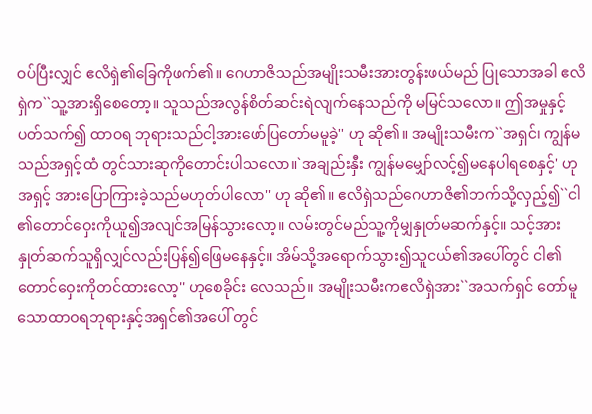ဝပ်ပြီးလျှင် ဧလိရှဲ၏ခြေကိုဖက်၏။ ဂေဟာဇိသည်အမျိုးသမီးအားတွန်းဖယ်မည် ပြုသောအခါ ဧလိရှဲက``သူ့အားရှိစေတော့။ သူသည်အလွန်စိတ်ဆင်းရဲလျက်နေသည်ကို မမြင်သလော။ ဤအမှုနှင့်ပတ်သက်၍ ထာဝရ ဘုရားသည်ငါ့အားဖော်ပြတော်မမူခဲ့'' ဟု ဆို၏။ အမျိုးသမီးက``အရှင်၊ ကျွန်မသည်အရှင့်ထံ တွင်သားဆုကိုတောင်းပါသလော။`အချည်းနှီး ကျွန်မမျှော်လင့်၍မနေပါရစေနှင့်' ဟုအရှင့် အားပြောကြားခဲ့သည်မဟုတ်ပါလော'' ဟု ဆို၏။ ဧလိရှဲသည်ဂေဟာဇိ၏ဘက်သို့လှည့်၍``ငါ ၏တောင်ဝှေးကိုယူ၍အလျင်အမြန်သွားလော့။ လမ်းတွင်မည်သူ့ကိုမျှနှုတ်မဆက်နှင့်။ သင့်အား နှုတ်ဆက်သူရှိလျှင်လည်းပြန်၍ဖြေမနေနှင့်။ အိမ်သို့အရောက်သွား၍သူငယ်၏အပေါ်တွင် ငါ၏တောင်ဝှေးကိုတင်ထားလော့'' ဟုစေခိုင်း လေသည်။ အမျိုးသမီးကဧလိရှဲအား``အသက်ရှင် တော်မူသောထာဝရဘုရားနှင့်အရှင်၏အပေါ် တွင်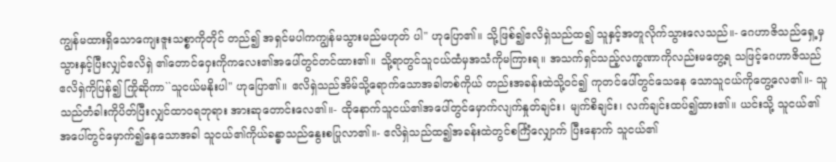ကျွန်မထားရှိသောကျေးဇူးသစ္စာကိုတိုင် တည်၍ အရှင်မပါကကျွန်မသွားမည်မဟုတ် ပါ'' ဟုပြော၏။ သို့ဖြစ်၍ဧလိရှဲသည်ထ၍ သူနှင့်အတူလိုက်သွားလေသည်။- ဂေဟာဇိသည်ရှေ့မှသွားနှင့်ပြီးလျှင်ဧလိရှဲ ၏တောင်ဝှေးကိုကလေး၏အပေါ်တွင်တင်ထား၏။ သို့ရာတွင်သူငယ်ထံမှအသံကိုမကြားရ။ အသက်ရှင်သည့်လက္ခဏာကိုလည်းမတွေ့ရ သဖြင့်ဂေဟာဇိသည်ဧလိရှဲကိုပြန်၍ ကြိုဆိုကာ``သူငယ်မနိုးပါ'' ဟုပြော၏။ ဧလိရှဲသည်အိမ်သို့ရောက်သောအခါတစ်ကိုယ် တည်းအခန်းထဲသို့ဝင်၍ ကုတင်ပေါ်တွင်သေနေ သောသူငယ်ကိုတွေ့လေ၏။- သူသည်တံခါးကိုပိတ်ပြီးလျှင်ထာဝရဘုရား အားဆုတောင်းလေ၏။- ထိုနောက်သူငယ်၏အပေါ်တွင်မှောက်လျက်နှုတ်ချင်း၊ မျက်စိချင်း၊ လက်ချင်းထပ်၍ထား၏။ ယင်းသို့ သူငယ်၏အပေါ်တွင်မှောက်၍နေသောအခါ သူငယ်၏ကိုယ်ခန္ဓာသည်နွေးစပြုလာ၏။- ဧလိရှဲသည်ထ၍အခန်းထဲတွင်စင်္ကြံလျှောက် ပြီးနောက် သူငယ်၏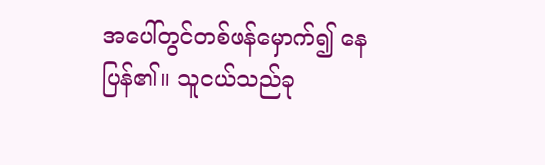အပေါ်တွင်တစ်ဖန်မှောက်၍ နေပြန်၏။ သူငယ်သည်ခု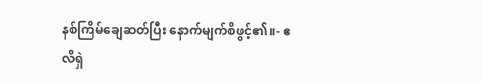နစ်ကြိမ်ချေဆတ်ပြီး နောက်မျက်စိဖွင့်၏။- ဧလိရှဲ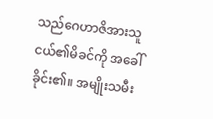သည်ဂေဟာဇိအားသူငယ်၏မိခင်ကို အခေါ်ခိုင်း၏။ အမျိုးသမီး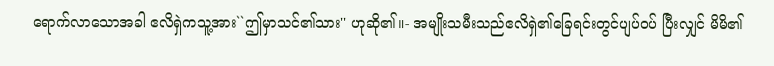ရောက်လာသောအခါ ဧလိရှဲကသူ့အား``ဤမှာသင်၏သား'' ဟုဆို၏။- အမျိုးသမီးသည်ဧလိရှဲ၏ခြေရင်းတွင်ပျပ်ဝပ် ပြီးလျှင် မိမိ၏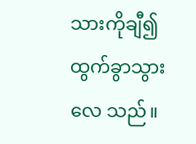သားကိုချီ၍ထွက်ခွာသွားလေ သည်။